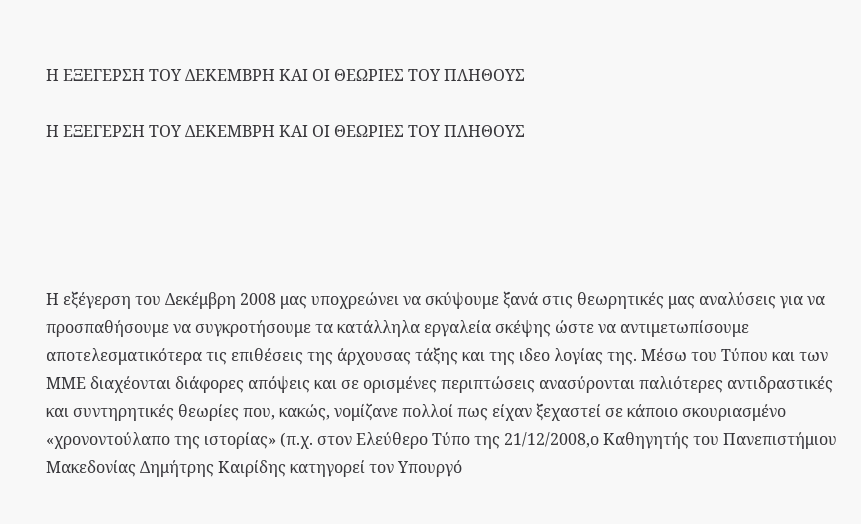Η ΕΞΕΓΕΡΣΗ ΤΟΥ ΔΕΚΕΜΒΡΗ ΚΑΙ ΟΙ ΘΕΩΡΙΕΣ ΤΟΥ ΠΛΗΘΟΥΣ

Η ΕΞΕΓΕΡΣΗ ΤΟΥ ΔΕΚΕΜΒΡΗ ΚΑΙ ΟΙ ΘΕΩΡΙΕΣ ΤΟΥ ΠΛΗΘΟΥΣ





Η εξέγερση του Δεκέμβρη 2008 μας υποχρεώνει να σκύψουμε ξανά στις θεωρητικές μας αναλύσεις για να προσπαθήσουμε να συγκροτήσουμε τα κατάλληλα εργαλεία σκέψης ώστε να αντιμετωπίσουμε αποτελεσματικότερα τις επιθέσεις της άρχουσας τάξης και της ιδεο λογίας της. Μέσω του Τύπου και των ΜΜΕ διαχέονται διάφορες απόψεις και σε ορισμένες περιπτώσεις ανασύρονται παλιότερες αντιδραστικές και συντηρητικές θεωρίες που, κακώς, νομίζανε πολλοί πως είχαν ξεχαστεί σε κάποιο σκουριασμένο «χρονοντούλαπο της ιστορίας» (π.χ. στον Ελεύθερο Τύπο της 21/12/2008,ο Καθηγητής του Πανεπιστήμιου Μακεδονίας Δημήτρης Καιρίδης κατηγορεί τον Υπουργό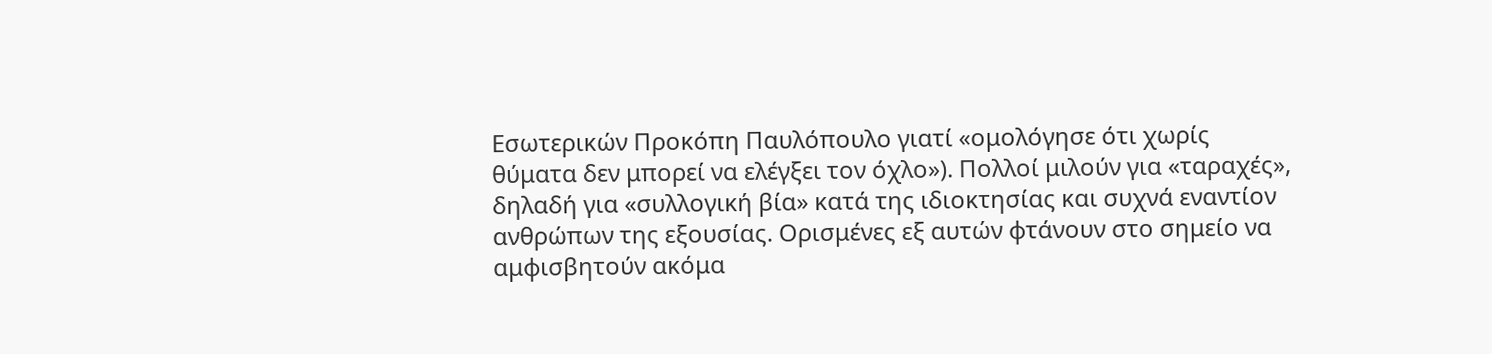Εσωτερικών Προκόπη Παυλόπουλο γιατί «ομολόγησε ότι χωρίς θύματα δεν μπορεί να ελέγξει τον όχλο»). Πολλοί μιλούν για «ταραχές», δηλαδή για «συλλογική βία» κατά της ιδιοκτησίας και συχνά εναντίον ανθρώπων της εξουσίας. Ορισμένες εξ αυτών φτάνουν στο σημείο να αμφισβητούν ακόμα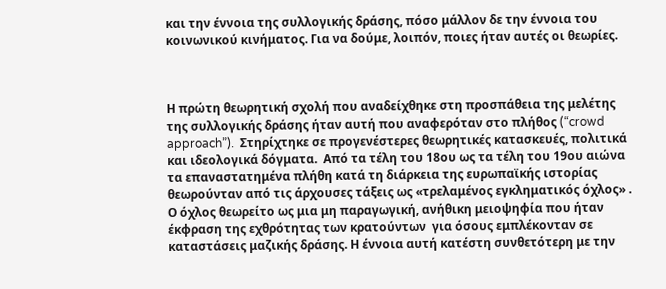και την έννοια της συλλογικής δράσης, πόσο μάλλον δε την έννοια του κοινωνικού κινήματος. Για να δούμε, λοιπόν, ποιες ήταν αυτές οι θεωρίες.



Η πρώτη θεωρητική σχολή που αναδείχθηκε στη προσπάθεια της μελέτης της συλλογικής δράσης ήταν αυτή που αναφερόταν στο πλήθος (“crowd approach”).  Στηρίχτηκε σε προγενέστερες θεωρητικές κατασκευές, πολιτικά και ιδεολογικά δόγματα.  Από τα τέλη του 18ου ως τα τέλη του 19ου αιώνα  τα επαναστατημένα πλήθη κατά τη διάρκεια της ευρωπαϊκής ιστορίας θεωρούνταν από τις άρχουσες τάξεις ως «τρελαμένος εγκληματικός όχλος» . Ο όχλος θεωρείτο ως μια μη παραγωγική, ανήθικη μειοψηφία που ήταν έκφραση της εχθρότητας των κρατούντων  για όσους εμπλέκονταν σε καταστάσεις μαζικής δράσης. Η έννοια αυτή κατέστη συνθετότερη με την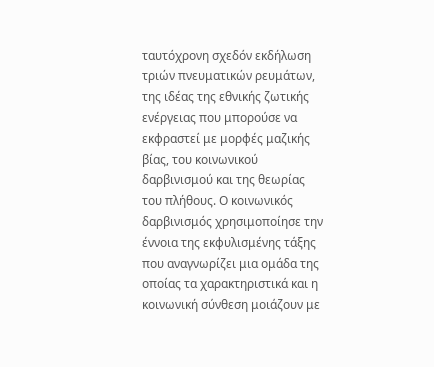ταυτόχρονη σχεδόν εκδήλωση τριών πνευματικών ρευμάτων, της ιδέας της εθνικής ζωτικής ενέργειας που μπορούσε να εκφραστεί με μορφές μαζικής βίας, του κοινωνικού δαρβινισμού και της θεωρίας του πλήθους. Ο κοινωνικός δαρβινισμός χρησιμοποίησε την έννοια της εκφυλισμένης τάξης που αναγνωρίζει μια ομάδα της οποίας τα χαρακτηριστικά και η κοινωνική σύνθεση μοιάζουν με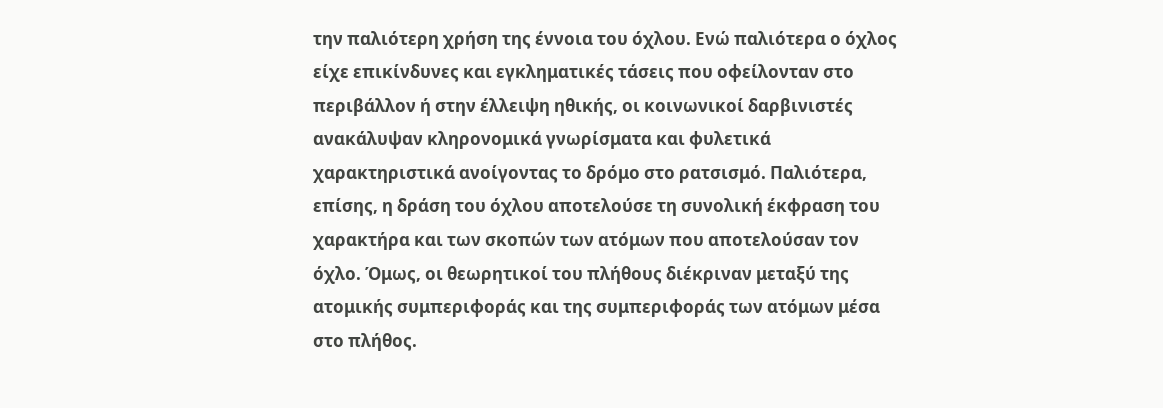την παλιότερη χρήση της έννοια του όχλου. Ενώ παλιότερα ο όχλος είχε επικίνδυνες και εγκληματικές τάσεις που οφείλονταν στο περιβάλλον ή στην έλλειψη ηθικής, οι κοινωνικοί δαρβινιστές ανακάλυψαν κληρονομικά γνωρίσματα και φυλετικά χαρακτηριστικά ανοίγοντας το δρόμο στο ρατσισμό. Παλιότερα, επίσης, η δράση του όχλου αποτελούσε τη συνολική έκφραση του χαρακτήρα και των σκοπών των ατόμων που αποτελούσαν τον όχλο. Όμως, οι θεωρητικοί του πλήθους διέκριναν μεταξύ της ατομικής συμπεριφοράς και της συμπεριφοράς των ατόμων μέσα στο πλήθος.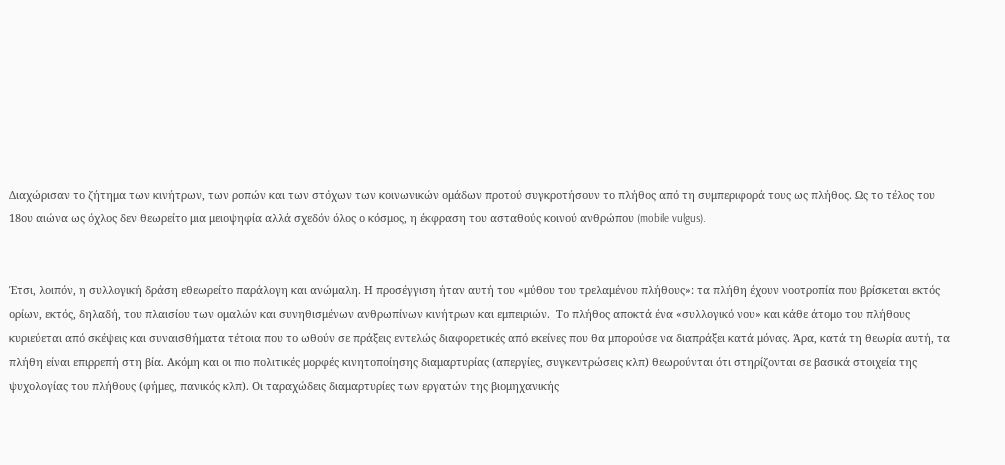Διαχώρισαν το ζήτημα των κινήτρων, των ροπών και των στόχων των κοινωνικών ομάδων προτού συγκροτήσουν το πλήθος από τη συμπεριφορά τους ως πλήθος. Ως το τέλος του 18ου αιώνα ως όχλος δεν θεωρείτο μια μειοψηφία αλλά σχεδόν όλος ο κόσμος, η έκφραση του ασταθούς κοινού ανθρώπου (mobile vulgus).


Έτσι, λοιπόν, η συλλογική δράση εθεωρείτο παράλογη και ανώμαλη. Η προσέγγιση ήταν αυτή του «μύθου του τρελαμένου πλήθους»: τα πλήθη έχουν νοοτροπία που βρίσκεται εκτός ορίων, εκτός, δηλαδή, του πλαισίου των ομαλών και συνηθισμένων ανθρωπίνων κινήτρων και εμπειριών.  Το πλήθος αποκτά ένα «συλλογικό νου» και κάθε άτομο του πλήθους κυριεύεται από σκέψεις και συναισθήματα τέτοια που το ωθούν σε πράξεις εντελώς διαφορετικές από εκείνες που θα μπορούσε να διαπράξει κατά μόνας. Άρα, κατά τη θεωρία αυτή, τα πλήθη είναι επιρρεπή στη βία. Ακόμη και οι πιο πολιτικές μορφές κινητοποίησης διαμαρτυρίας (απεργίες, συγκεντρώσεις κλπ) θεωρούνται ότι στηρίζονται σε βασικά στοιχεία της ψυχολογίας του πλήθους (φήμες, πανικός κλπ). Οι ταραχώδεις διαμαρτυρίες των εργατών της βιομηχανικής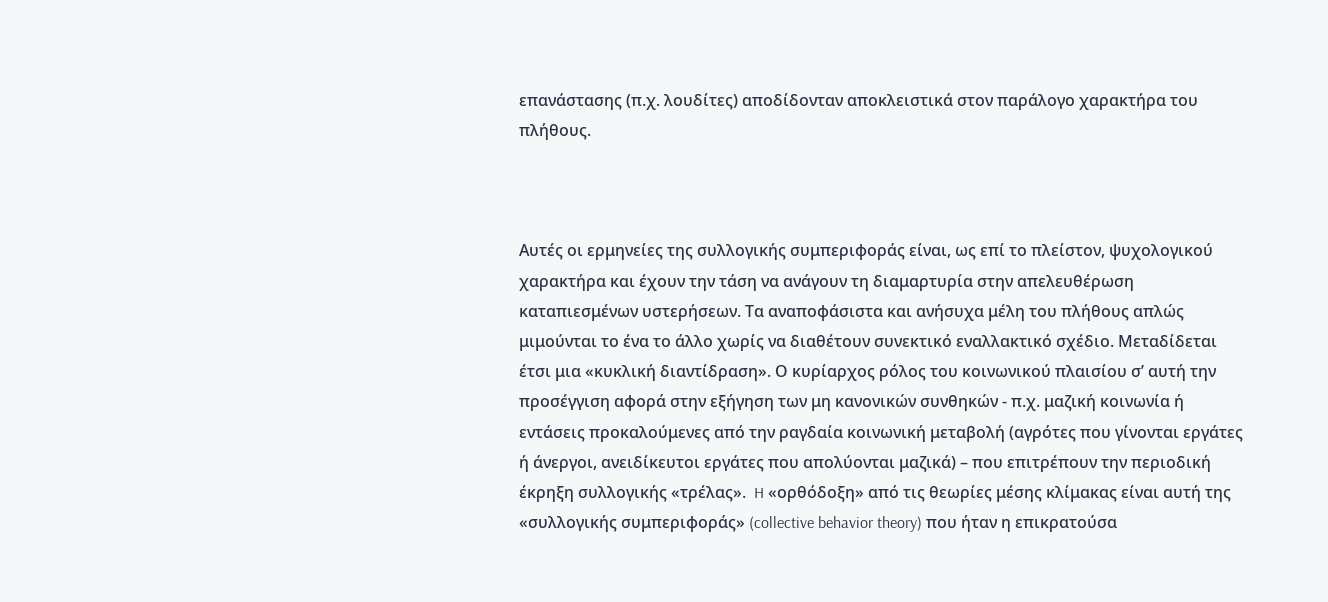επανάστασης (π.χ. λουδίτες) αποδίδονταν αποκλειστικά στον παράλογο χαρακτήρα του πλήθους.



Αυτές οι ερμηνείες της συλλογικής συμπεριφοράς είναι, ως επί το πλείστον, ψυχολογικού χαρακτήρα και έχουν την τάση να ανάγουν τη διαμαρτυρία στην απελευθέρωση καταπιεσμένων υστερήσεων. Τα αναποφάσιστα και ανήσυχα μέλη του πλήθους απλώς μιμούνται το ένα το άλλο χωρίς να διαθέτουν συνεκτικό εναλλακτικό σχέδιο. Μεταδίδεται έτσι μια «κυκλική διαντίδραση». Ο κυρίαρχος ρόλος του κοινωνικού πλαισίου σ’ αυτή την προσέγγιση αφορά στην εξήγηση των μη κανονικών συνθηκών - π.χ. μαζική κοινωνία ή εντάσεις προκαλούμενες από την ραγδαία κοινωνική μεταβολή (αγρότες που γίνονται εργάτες ή άνεργοι, ανειδίκευτοι εργάτες που απολύονται μαζικά) – που επιτρέπουν την περιοδική έκρηξη συλλογικής «τρέλας».  H «ορθόδοξη» από τις θεωρίες μέσης κλίμακας είναι αυτή της «συλλογικής συμπεριφοράς» (collective behavior theory) που ήταν η επικρατούσα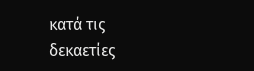κατά τις δεκαετίες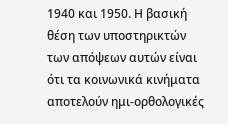1940 και 1950. Η βασική θέση των υποστηρικτών των απόψεων αυτών είναι ότι τα κοινωνικά κινήματα αποτελούν ημι-ορθολογικές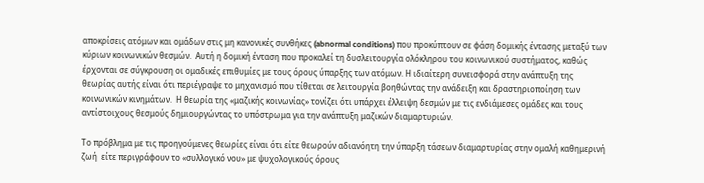αποκρίσεις ατόμων και ομάδων στις μη κανονικές συνθήκες (abnormal conditions) που προκύπτουν σε φάση δομικής έντασης μεταξύ των κύριων κοινωνικών θεσμών.  Αυτή η δομική ένταση που προκαλεί τη δυσλειτουργία ολόκληρου του κοινωνικού συστήματος, καθώς έρχονται σε σύγκρουση οι ομαδικές επιθυμίες με τους όρους ύπαρξης των ατόμων. Η ιδιαίτερη συνεισφορά στην ανάπτυξη της θεωρίας αυτής είναι ότι περιέγραψε το μηχανισμό που τίθεται σε λειτουργία βοηθώντας την ανάδειξη και δραστηριοποίηση των κοινωνικών κινημάτων.  Η θεωρία της «μαζικής κοινωνίας» τονίζει ότι υπάρχει έλλειψη δεσμών με τις ενδιάμεσες ομάδες και τους αντίστοιχους θεσμούς δημιουργώντας το υπόστρωμα για την ανάπτυξη μαζικών διαμαρτυριών.

Το πρόβλημα με τις προηγούμενες θεωρίες είναι ότι είτε θεωρούν αδιανόητη την ύπαρξη τάσεων διαμαρτυρίας στην ομαλή καθημερινή ζωή  είτε περιγράφουν το «συλλογικό νου» με ψυχολογικούς όρους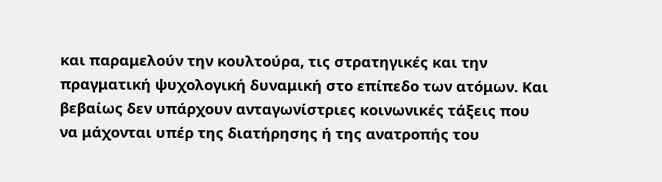και παραμελούν την κουλτούρα, τις στρατηγικές και την πραγματική ψυχολογική δυναμική στο επίπεδο των ατόμων. Και βεβαίως δεν υπάρχουν ανταγωνίστριες κοινωνικές τάξεις που να μάχονται υπέρ της διατήρησης ή της ανατροπής του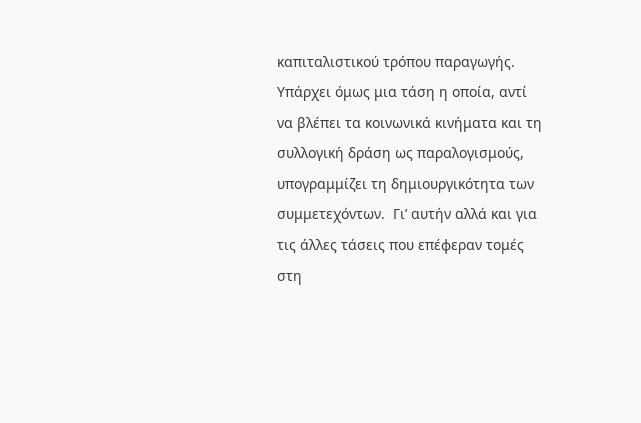καπιταλιστικού τρόπου παραγωγής. Υπάρχει όμως μια τάση η οποία, αντί να βλέπει τα κοινωνικά κινήματα και τη συλλογική δράση ως παραλογισμούς, υπογραμμίζει τη δημιουργικότητα των συμμετεχόντων.  Γι’ αυτήν αλλά και για τις άλλες τάσεις που επέφεραν τομές στη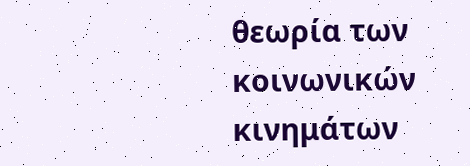θεωρία των κοινωνικών κινημάτων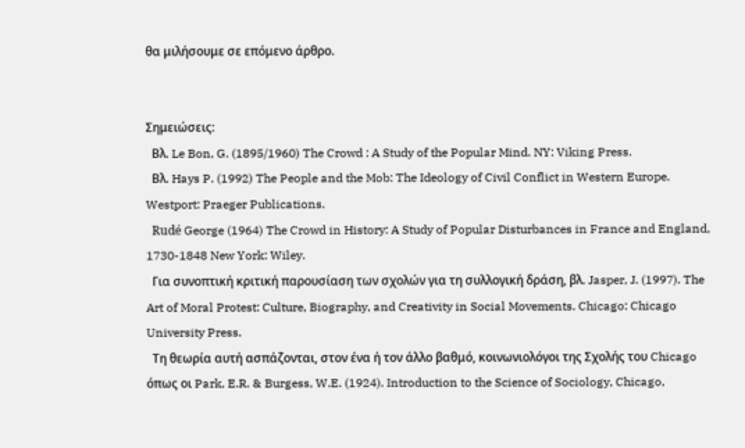θα μιλήσουμε σε επόμενο άρθρο.


Σημειώσεις:
  Βλ. Le Bon, G. (1895/1960) The Crowd : A Study of the Popular Mind. NY: Viking Press.
  Βλ. Hays P. (1992) The People and the Mob: The Ideology of Civil Conflict in Western Europe. Westport: Praeger Publications.
  Rudé George (1964) The Crowd in History: A Study of Popular Disturbances in France and England, 1730-1848 New York: Wiley.
  Για συνοπτική κριτική παρουσίαση των σχολών για τη συλλογική δράση, βλ. Jasper, J. (1997). The Art of Moral Protest: Culture, Biography, and Creativity in Social Movements. Chicago: Chicago University Press.
  Τη θεωρία αυτή ασπάζονται, στον ένα ή τον άλλο βαθμό, κοινωνιολόγοι της Σχολής του Chicago όπως οι Park, E.R. & Burgess, W.E. (1924). Introduction to the Science of Sociology, Chicago,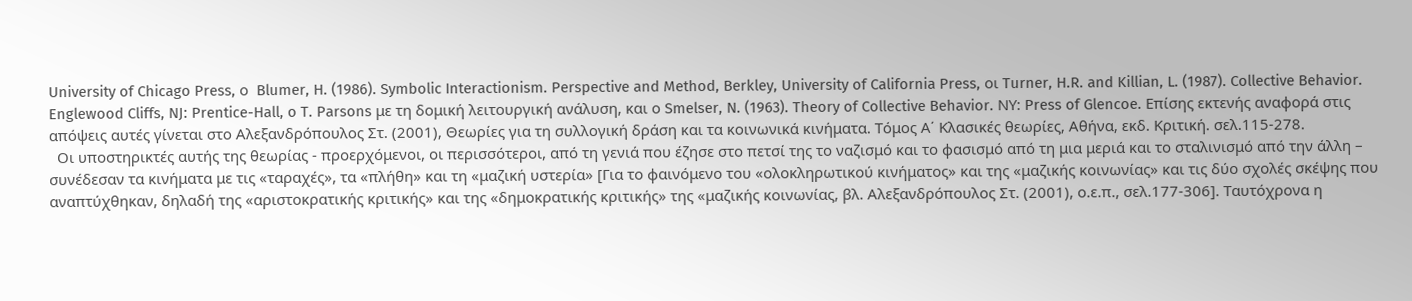University of Chicago Press, ο  Blumer, H. (1986). Symbolic Interactionism. Perspective and Method, Berkley, University of California Press, οι Turner, H.R. and Killian, L. (1987). Collective Behavior. Englewood Cliffs, NJ: Prentice-Hall, o T. Parsons με τη δομική λειτουργική ανάλυση, και ο Smelser, N. (1963). Theory of Collective Behavior. ΝΥ: Press of Glencoe. Επίσης εκτενής αναφορά στις απόψεις αυτές γίνεται στο Αλεξανδρόπουλος Στ. (2001), Θεωρίες για τη συλλογική δράση και τα κοινωνικά κινήματα. Τόμος Α΄ Κλασικές θεωρίες, Αθήνα, εκδ. Κριτική. σελ.115-278.
  Οι υποστηρικτές αυτής της θεωρίας - προερχόμενοι, οι περισσότεροι, από τη γενιά που έζησε στο πετσί της το ναζισμό και το φασισμό από τη μια μεριά και το σταλινισμό από την άλλη – συνέδεσαν τα κινήματα με τις «ταραχές», τα «πλήθη» και τη «μαζική υστερία» [Για το φαινόμενο του «ολοκληρωτικού κινήματος» και της «μαζικής κοινωνίας» και τις δύο σχολές σκέψης που αναπτύχθηκαν, δηλαδή της «αριστοκρατικής κριτικής» και της «δημοκρατικής κριτικής» της «μαζικής κοινωνίας, βλ. Αλεξανδρόπουλος Στ. (2001), ο.ε.π., σελ.177-306]. Ταυτόχρονα η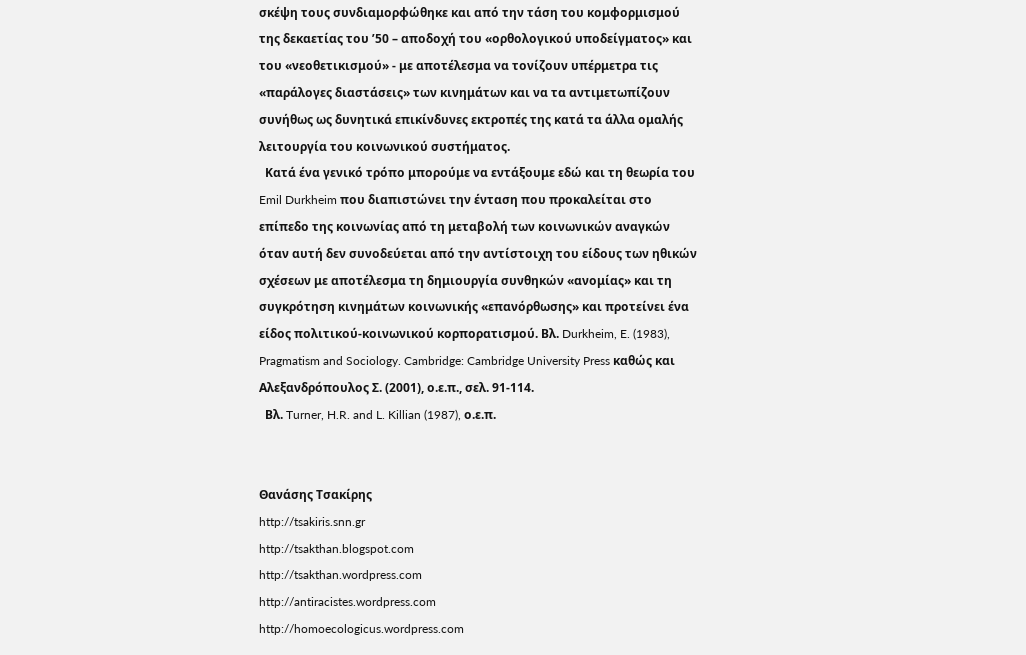σκέψη τους συνδιαμορφώθηκε και από την τάση του κομφορμισμού της δεκαετίας του ’50 – αποδοχή του «ορθολογικού υποδείγματος» και του «νεοθετικισμού» - με αποτέλεσμα να τονίζουν υπέρμετρα τις «παράλογες διαστάσεις» των κινημάτων και να τα αντιμετωπίζουν συνήθως ως δυνητικά επικίνδυνες εκτροπές της κατά τα άλλα ομαλής λειτουργία του κοινωνικού συστήματος.
  Κατά ένα γενικό τρόπο μπορούμε να εντάξουμε εδώ και τη θεωρία του Emil Durkheim που διαπιστώνει την ένταση που προκαλείται στο επίπεδο της κοινωνίας από τη μεταβολή των κοινωνικών αναγκών όταν αυτή δεν συνοδεύεται από την αντίστοιχη του είδους των ηθικών σχέσεων με αποτέλεσμα τη δημιουργία συνθηκών «ανομίας» και τη συγκρότηση κινημάτων κοινωνικής «επανόρθωσης» και προτείνει ένα είδος πολιτικού-κοινωνικού κορπορατισμού. Βλ. Durkheim, E. (1983), Pragmatism and Sociology. Cambridge: Cambridge University Press καθώς και Αλεξανδρόπουλος Σ. (2001), ο.ε.π., σελ. 91-114.
  Βλ. Turner, H.R. and L. Killian (1987), ο.ε.π.


Θανάσης Τσακίρης
http://tsakiris.snn.gr
http://tsakthan.blogspot.com
http://tsakthan.wordpress.com
http://antiracistes.wordpress.com
http://homoecologicus.wordpress.com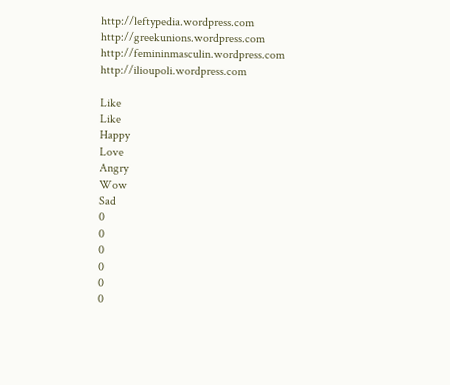http://leftypedia.wordpress.com
http://greekunions.wordpress.com
http://femininmasculin.wordpress.com
http://ilioupoli.wordpress.com

Like
Like
Happy
Love
Angry
Wow
Sad
0
0
0
0
0
0